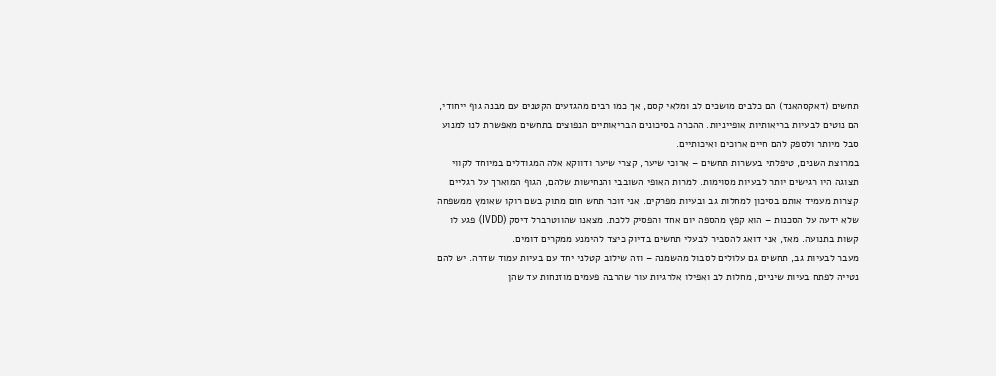תחשים (דאקסהאנד) הם כלבים מושכים לב ומלאי קסם, אך כמו רבים מהגזעים הקטנים עם מבנה גוף ייחודי, הם נוטים לבעיות בריאותיות אופייניות. ההכרה בסיכונים הבריאותיים הנפוצים בתחשים מאפשרת לנו למנוע סבל מיותר ולספק להם חיים ארוכים ואיכותיים.
במרוצת השנים, טיפלתי בעשרות תחשים – ארוכי שיער, קצרי שיער ודווקא אלה המגודלים במיוחד לקווי תצוגה היו רגישים יותר לבעיות מסוימות. למרות האופי השובבי והנחישות שלהם, הגוף המוארך על רגליים קצרות מעמיד אותם בסיכון למחלות גב ובעיות מפרקים. אני זוכר תחש חום מתוק בשם רוקו שאומץ ממשפחה שלא ידעה על הסכנות – הוא קפץ מהספה יום אחד והפסיק ללכת. מצאנו שהווטרברל דיסק (IVDD) פגע לו קשות בתנועה. מאז, אני דואג להסביר לבעלי תחשים בדיוק כיצד להימנע ממקרים דומים.
מעבר לבעיות גב, תחשים גם עלולים לסבול מהשמנה – וזה שילוב קטלני יחד עם בעיות עמוד שדרה. יש להם נטייה לפתח בעיות שיניים, מחלות לב ואפילו אלרגיות עור שהרבה פעמים מוזנחות עד שהן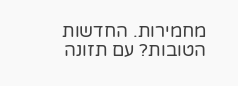מחמירות. החדשות הטובות? עם תזונה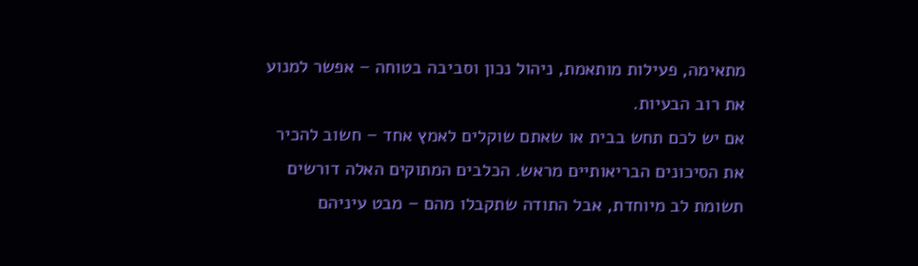מתאימה, פעילות מותאמת, ניהול נכון וסביבה בטוחה – אפשר למנוע את רוב הבעיות.
אם יש לכם תחש בבית או שאתם שוקלים לאמץ אחד – חשוב להכיר את הסיכונים הבריאותיים מראש. הכלבים המתוקים האלה דורשים תשומת לב מיוחדת, אבל התודה שתקבלו מהם – מבט עיניהם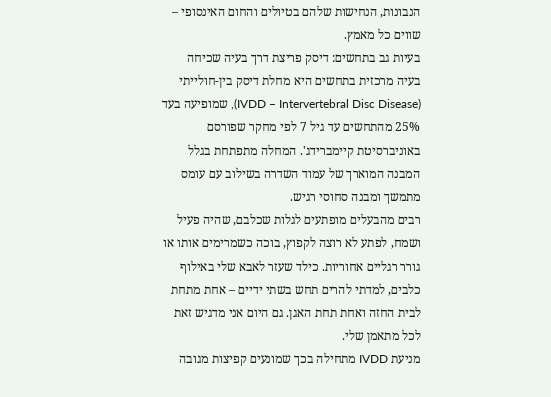הנבונות, הנחישות שלהם בטיולים והחום האינסופי – שווים כל מאמץ.
בעיות גב בתחשים: דיסק פריצת דרך בעיה שכיחה
בעיה מרכזית בתחשים היא מחלת דיסק בין-חולייתי (IVDD – Intervertebral Disc Disease), שמופיעה בעד 25% מהתחשים עד גיל 7 לפי מחקר שפורסם באוניברסיטת קיימברידג'. המחלה מתפתחת בגלל המבנה המוארך של עמוד השדרה בשילוב עם עומס מתמשך ומבנה סחוסי רגיש.
רבים מהבעלים מופתעים לגלות שכלבם, שהיה פעיל ושמח, לפתע לא רוצה לקפוץ, בוכה כשמרימים אותו או גורר רגליים אחוריות. כילד שעזר לאבא שלי באילוף כלבים, למדתי להרים תחש בשתי ידיים – אחת מתחת לבית החזה ואחת תחת האגן. גם היום אני מדגיש זאת לכל מתאמן שלי.
מניעת IVDD מתחילה בכך שמונעים קפיצות מגובה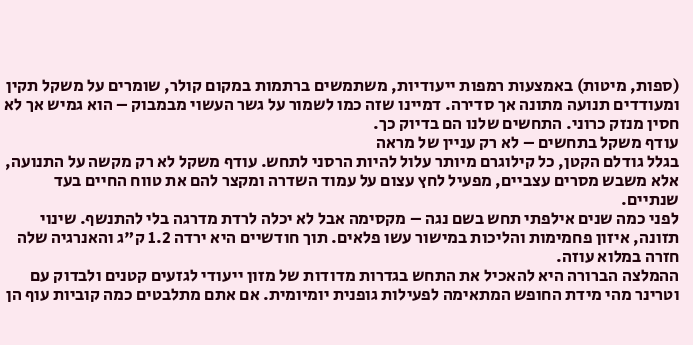(ספות, מיטות) באמצעות רמפות ייעודיות, משתמשים ברתמות במקום קולר, שומרים על משקל תקין ומעודדים תנועה מתונה אך סדירה. דמיינו שזה כמו לשמור על גשר העשוי מבמבוק – הוא גמיש אך לא חסין מנזק כרוני. התחשים שלנו הם בדיוק כך.
עודף משקל בתחשים – לא רק עניין של מראה
בגלל גודלם הקטן, כל קילוגרם מיותר עלול להיות הרסני לתחש. עודף משקל לא רק מקשה על התנועה, אלא משבש מסרים עצביים, מפעיל לחץ עצום על עמוד השדרה ומקצר להם את טווח החיים בעד שנתיים.
לפני כמה שנים אילפתי תחש בשם נגה – מקסימה אבל לא יכלה לרדת מדרגה בלי להתנשף. שינוי תזונה, איזון פחמימות והליכות במישור עשו פלאים. תוך חודשיים היא ירדה 1.2 ק"ג והאנרגיה שלה חזרה במלוא עוזה.
ההמלצה הברורה היא להאכיל את התחש בגדרות מדודות של מזון ייעודי לגזעים קטנים ולבדוק עם וטרינר מהי מידת החופש המתאימה לפעילות גופנית יומיומית. אם אתם מתלבטים כמה קוביות עוף הן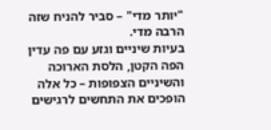"יותר מדי" – סביר להניח שזה הרבה מדי.
בעיות שיניים וגזע עם פה עדין
הפה הקטן, הלסת הארוכה והשיניים הצפופות – כל אלה הופכים את התחשים לרגישים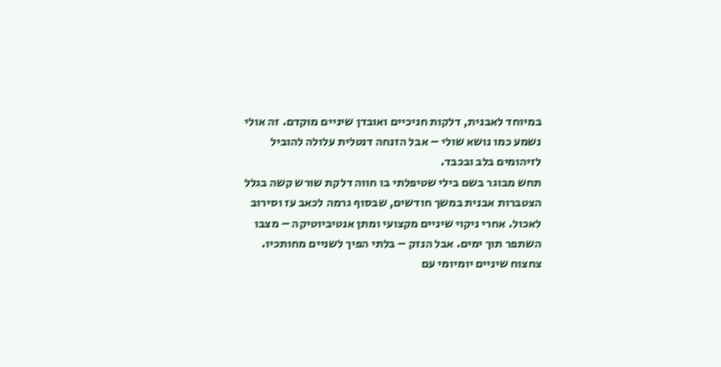במיוחד לאבנית, דלקות חניכיים ואובדן שיניים מוקדם. זה אולי נשמע כמו נושא שולי – אבל הזנחה דנטלית עלולה להוביל לזיהומים בלב ובכבד.
תחש מבוגר בשם בילי שטיפלתי בו חווה דלקת שורש קשה בגלל הצטברות אבנית במשך חודשים, שבסוף גרמה לכאב עז וסירוב לאכול. אחרי ניקוי שיניים מקצועי ומתן אנטיביוטיקה – מצבו השתפר תוך ימים. אבל הנזק – בלתי הפיך לשניים מחותכיו.
צחצוח שיניים יומיומי עם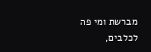מברשת ומי פה לכלבים,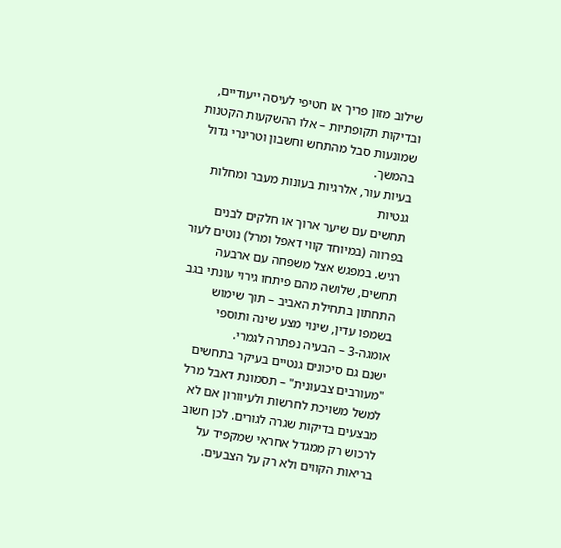שילוב מזון פריך או חטיפי לעיסה ייעודיים, ובדיקות תקופתיות – אלו ההשקעות הקטנות שמונעות סבל מהתחש וחשבון וטרינרי גדול בהמשך.
בעיות עור, אלרגיות בעונות מעבר ומחלות גנטיות
תחשים עם שיער ארוך או חלקים לבנים בפרווה (במיוחד קווי דאפל ומרל) נוטים לעור רגיש. במפגש אצל משפחה עם ארבעה תחשים, שלושה מהם פיתחו גירוי עונתי בגב התחתון בתחילת האביב – תוך שימוש בשמפו עדין, שינוי מצע שינה ותוספי אומגה-3 – הבעיה נפתרה לגמרי.
ישנם גם סיכונים גנטיים בעיקר בתחשים "מעורבים צבעונית" – תסמונת דאבל מרל למשל משויכת לחרשות ולעיוורון אם לא מבצעים בדיקות שגרה לגורים. לכן חשוב לרכוש רק ממגדל אחראי שמקפיד על בריאות הקווים ולא רק על הצבעים.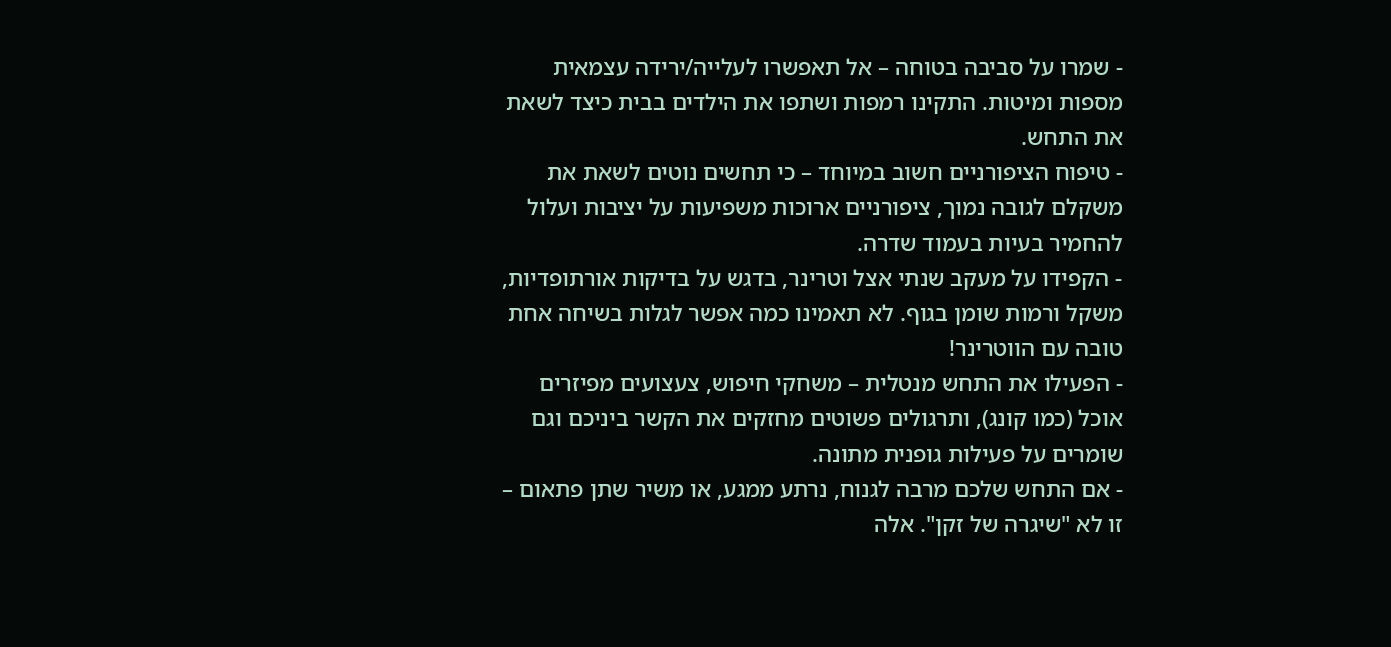- שמרו על סביבה בטוחה – אל תאפשרו לעלייה/ירידה עצמאית מספות ומיטות. התקינו רמפות ושתפו את הילדים בבית כיצד לשאת את התחש.
- טיפוח הציפורניים חשוב במיוחד – כי תחשים נוטים לשאת את משקלם לגובה נמוך, ציפורניים ארוכות משפיעות על יציבות ועלול להחמיר בעיות בעמוד שדרה.
- הקפידו על מעקב שנתי אצל וטרינר, בדגש על בדיקות אורתופדיות, משקל ורמות שומן בגוף. לא תאמינו כמה אפשר לגלות בשיחה אחת טובה עם הווטרינר!
- הפעילו את התחש מנטלית – משחקי חיפוש, צעצועים מפיזרים אוכל (כמו קונג), ותרגולים פשוטים מחזקים את הקשר ביניכם וגם שומרים על פעילות גופנית מתונה.
- אם התחש שלכם מרבה לגנוח, נרתע ממגע, או משיר שתן פתאום – זו לא "שיגרה של זקן". אלה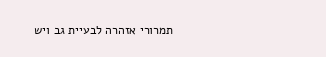תמרורי אזהרה לבעיית גב ויש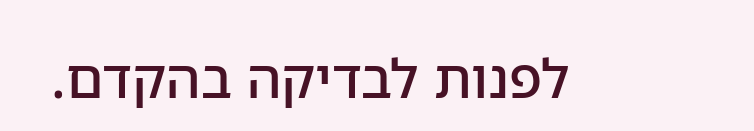לפנות לבדיקה בהקדם.